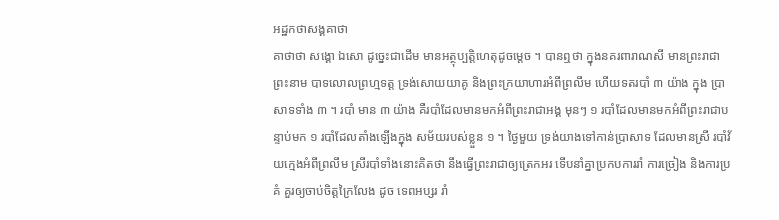អដ្ឋកថាសង្គគាថា
គាថាថា សង្គោ ឯសោ ដូច្នេះជាដើម មានអត្ថុប្បត្តិហេតុដូចម្តេច ។ បានឮថា ក្នុងនគរពារាណសី មានព្រះរាជាព្រះនាម បាទលោលព្រហ្មទត្ត ទ្រង់សោយយាគូ និងព្រះក្រយាហារអំពីព្រលឹម ហើយទតរបាំ ៣ យ៉ាង ក្នុង ប្រាសាទទាំង ៣ ។ របាំ មាន ៣ យ៉ាង គឺរបាំដែលមានមកអំពីព្រះរាជាអង្គ មុនៗ ១ របាំដែលមានមកអំពីព្រះរាជាបន្ទាប់មក ១ របាំដែលតាំងឡើងក្នុង សម័យរបស់ខ្លួន ១ ។ ថ្ងៃមួយ ទ្រង់យាងទៅកាន់ប្រាសាទ ដែលមានស្រី របាំវ័យក្មេងអំពីព្រលឹម ស្រីរបាំទាំងនោះគិតថា នឹងធ្វើព្រះរាជាឲ្យត្រេកអរ ទើបនាំគ្នាប្រកបការរាំ ការច្រៀង និងការប្រគំ គួរឲ្យចាប់ចិត្តក្រៃលែង ដូច ទេពអប្សរ រាំ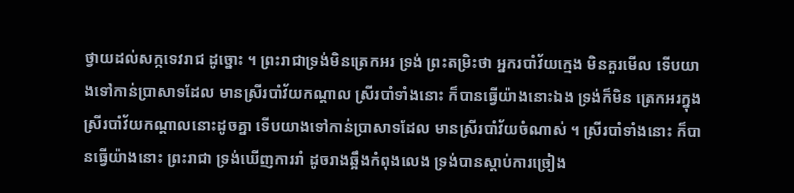ថ្វាយដល់សក្កទេវរាជ ដូច្នោះ ។ ព្រះរាជាទ្រង់មិនត្រេកអរ ទ្រង់ ព្រះតម្រិះថា អ្នករបាំវ័យក្មេង មិនគួរមើល ទើបយាងទៅកាន់ប្រាសាទដែល មានស្រីរបាំវ័យកណ្តាល ស្រីរបាំទាំងនោះ ក៏បានធ្វើយ៉ាងនោះឯង ទ្រង់ក៏មិន ត្រេកអរក្នុងស្រីរបាំវ័យកណ្តាលនោះដូចគ្នា ទើបយាងទៅកាន់ប្រាសាទដែល មានស្រីរបាំវ័យចំណាស់ ។ ស្រីរបាំទាំងនោះ ក៏បានធ្វើយ៉ាងនោះ ព្រះរាជា ទ្រង់ឃើញការរាំ ដូចរាងឆ្អឹងកំពុងលេង ទ្រង់បានស្តាប់ការច្រៀង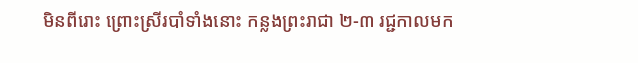មិនពីរោះ ព្រោះស្រីរបាំទាំងនោះ កន្លងព្រះរាជា ២-៣ រជ្ជកាលមក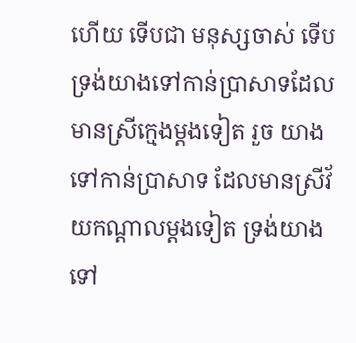ហើយ ទើបជា មនុស្សចាស់ ទើបទ្រង់យាងទៅកាន់ប្រាសាទដែលមានស្រីក្មេងម្តងទៀត រួច យាងទៅកាន់ប្រាសាទ ដែលមានស្រីវ័យកណ្តាលម្តងទៀត ទ្រង់យាងទៅ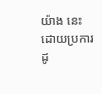យ៉ាង នេះ ដោយប្រការដូ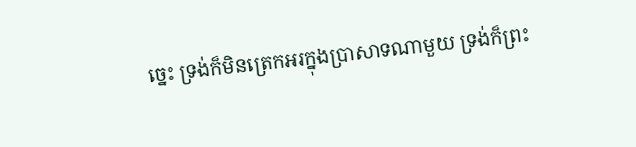ច្នេះ ទ្រង់ក៏មិនត្រេកអរក្នុងប្រាសាទណាមួយ ទ្រង់ក៏ព្រះ